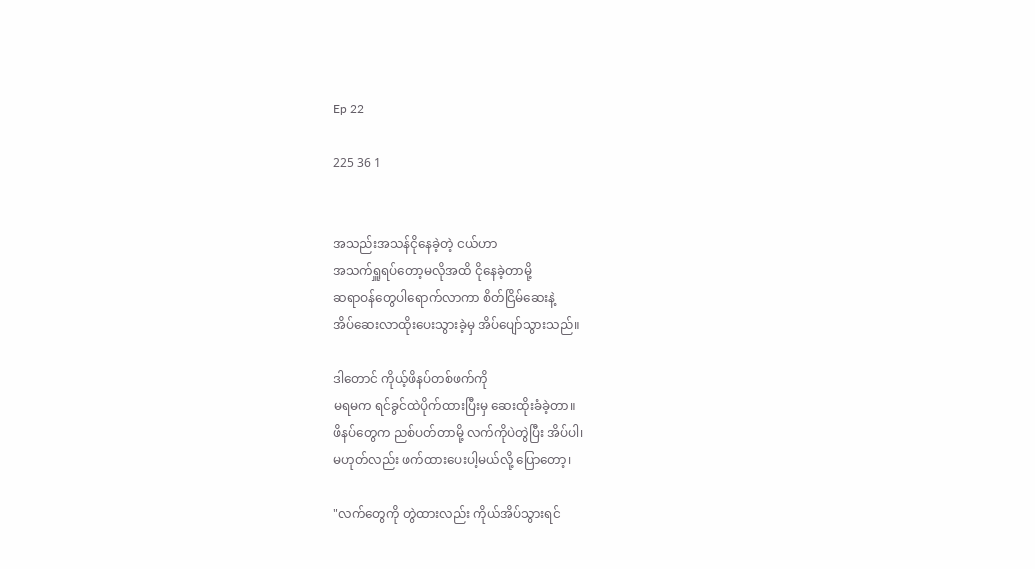Ep 22

225 36 1


အသည်းအသန်ငိုနေခဲ့တဲ့ ငယ်ဟာ
အသက်ရှူရပ်တော့မလိုအထိ ငိုနေခဲ့တာမို့
ဆရာဝန်တွေပါရောက်လာကာ စိတ်ငြိမ်ဆေးနဲ့
အိပ်ဆေးလာထိုးပေးသွားခဲ့မှ အိပ်ပျော်သွားသည်။

ဒါတောင် ကိုယ့်ဖိနပ်တစ်ဖက်ကို
မရမက ရင်ခွင်ထဲပိုက်‌ထားပြီးမှ ဆေးထိုးခံခဲ့တာ။
ဖိနပ်‌တွေက ညစ်ပတ်တာမို့ လက်ကိုပဲတွဲပြီး အိပ်ပါ၊
မဟုတ်လည်း ဖက်ထားပေးပါ့မယ်လို့ ပြောတော့၊

"လက်တွေကို တွဲထားလည်း ကိုယ်အိပ်သွားရင်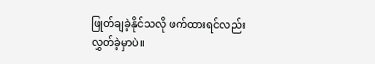ဖြုတ်ချခဲ့နိုင်သလို ဖက်ထားရင်လည်း လွှတ်ခဲ့မှာပဲ။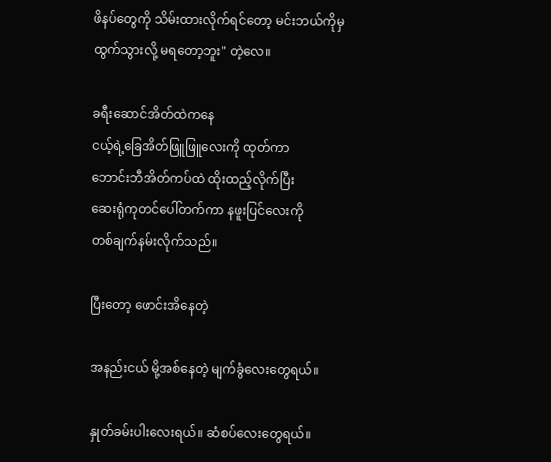ဖိနပ်တွေကို သိမ်းထားလိုက်ရင်တော့ မင်းဘယ်ကိုမှ
ထွက်သွားလို့ မရတော့ဘူး" တဲ့လေ။

ခရီးဆောင်အိတ်ထဲကနေ
ငယ့်ရဲ့ခြေအိတ်ဖြူဖြူလေးကို ထုတ်ကာ
ဘောင်းဘီအိတ်ကပ်ထဲ ထိုးထည့်လိုက်ပြီး
ဆေးရုံကုတင်ပေါ်တက်ကာ နဖူးပြင်လေးကို
တစ်ချက်နမ်းလိုက်သည်။

ပြီးတော့ ဖောင်းအိနေတဲ့

အနည်းငယ် မို့အစ်နေတဲ့ မျက်ခွံလေးတွေရယ်။

နှုတ်ခမ်းပါးလေးရယ်။ ဆံစပ်လေးတွေရယ်။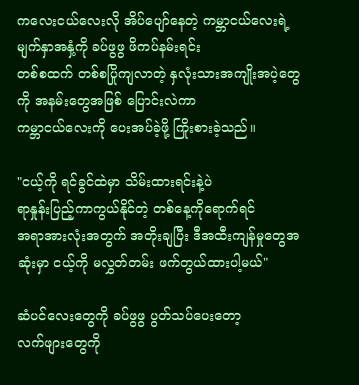ကလေးငယ်လေးလို အိပ်ပျော်နေတဲ့ ကမ္ဘာငယ်လေးရဲ့ မျက်နှာအနှံ့ကို ခပ်ဖွဖွ ဖိကပ်နမ်းရင်း
တစ်စထက် တစ်စပြိုကျလာတဲ့ နှလုံးသားအကျိုးအပဲ့တွေကို အနမ်းတွေအဖြစ် ပြောင်းလဲကာ
ကမ္ဘာငယ်လေးကို ပေးအပ်ခဲ့ဖို့ ကြိုးစားခဲ့သည်။

"ငယ့်ကို ရင်ခွင်ထဲမှာ သိမ်းထားရင်းနဲ့ပဲ
ရာနှုန်းပြည့်ကာကွယ်နိုင်တဲ့ တစ်နေ့ကိုရောက်ရင်
အရာအားလုံးအတွက် အတိုးချပြီး ဒီအထီးကျန်မှုတွေအဆုံးမှာ ငယ့်ကို မလွှတ်တမ်း ဖက်တွယ်ထားပါ့မယ်"

ဆံပင်လေးတွေကို ခပ်ဖွဖွ ပွတ်သပ်ပေးတော့
လက်ဖျားတွေကို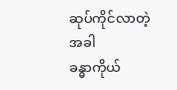ဆုပ်ကိုင်လာတဲ့အခါ
ခန္ဓာကိုယ်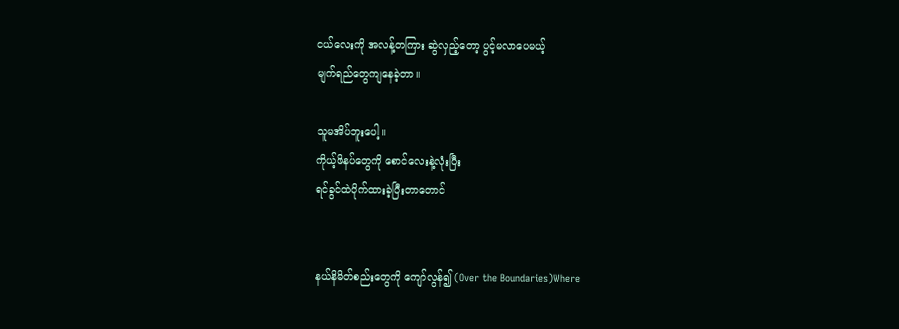ငယ်‌လေးကို အလန့်တကြား ဆွဲလှည့်တော့ ပွင့်မလာပေမယ့်
မျက်ရည်တွေကျနေခဲ့တာ။

သူမအိပ်ဘူးပေါ့။
ကိုယ့်ဖိနပ်‌တွေကို စောင်လေးနဲ့လုံးပြီး
ရင်ခွင်ထဲပိုက်ထားခဲ့ပြီးတာတောင်


နယ်နိမိတ်စည်းတွေကို ကျော်လွန်၍ (Over the Boundaries)Where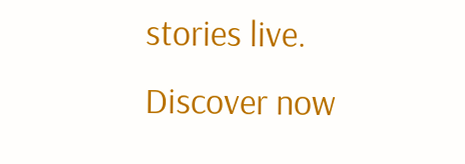stories live. Discover now